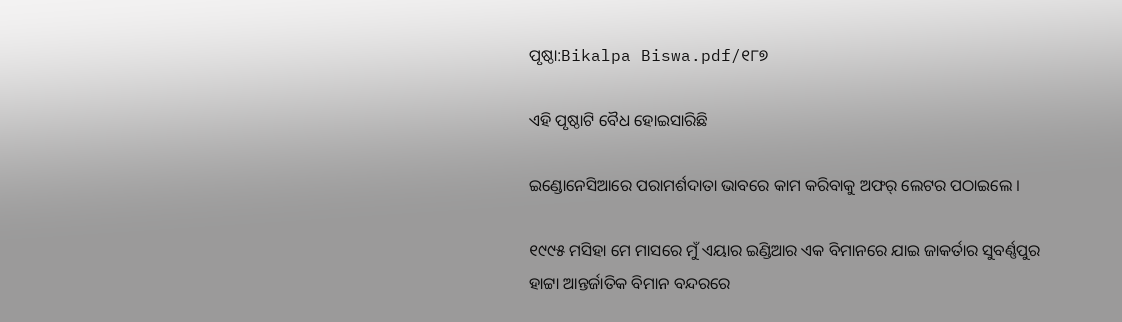ପୃଷ୍ଠା:Bikalpa Biswa.pdf/୧୮୭

ଏହି ପୃଷ୍ଠାଟି ବୈଧ ହୋଇସାରିଛି

ଇଣ୍ଡୋନେସିଆରେ ପରାମର୍ଶଦାତା ଭାବରେ କାମ କରିବାକୁ ଅଫର୍ ଲେଟର ପଠାଇଲେ ।

୧୯୯୫ ମସିହା ମେ ମାସରେ ମୁଁ ଏୟାର ଇଣ୍ଡିଆର ଏକ ବିମାନରେ ଯାଇ ଜାକର୍ତାର ସୁବର୍ଣ୍ଣପୁର ହାଟ୍ଟା ଆନ୍ତର୍ଜାତିକ ବିମାନ ବନ୍ଦରରେ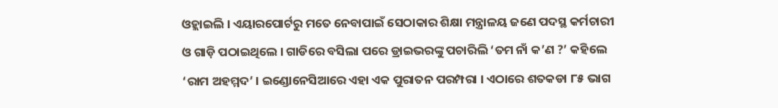ଓହ୍ଲାଇଲି । ଏୟାରପୋର୍ଟରୁ ମତେ ନେବାପାଇଁ ସେଠାକାର ଶିକ୍ଷା ମନ୍ତ୍ରାଳୟ ଜଣେ ପଦସ୍ଥ କର୍ମଚାରୀ ଓ ଗାଡ଼ି ପଠାଇଥିଲେ । ଗାଡିରେ ବସିଲା ପରେ ଡ୍ରାଇଭରଙ୍କୁ ପଚାରିଲି ‘ତମ ନାଁ କ’ଣ ?’ କହିଲେ ‘ରାମ ଅହମ୍ମଦ’ । ଇଣ୍ଡୋନେସିଆରେ ଏହା ଏକ ପୁରାତନ ପରମ୍ପରା । ଏଠାରେ ଶତକଡା ୮୫ ଭାଗ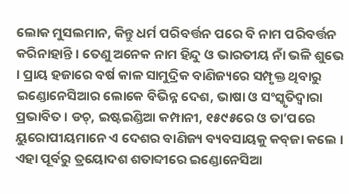ଲୋକ ମୁସଲମାନ, କିନ୍ତୁ ଧର୍ମ ପରିବର୍ତ୍ତନ ପରେ ବି ନାମ ପରିବର୍ତ୍ତନ କରିନାହାନ୍ତି । ତେଣୁ ଅନେକ ନାମ ହିନ୍ଦୁ ଓ ଭାରତୀୟ ନାଁ ଭଳି ଶୁଭେ । ପ୍ରାୟ ହଜାରେ ବର୍ଷ କାଳ ସାମୁଦ୍ରିକ ବାଣିଜ୍ୟରେ ସମ୍ପୃକ୍ତ ଥିବାରୁ ଇଣ୍ଡୋନେସିଆର ଲୋକେ ବିଭିନ୍ନ ଦେଶ, ଭାଷା ଓ ସଂସ୍କୃତିଦ୍ୱାରା ପ୍ରଭାବିତ । ଡଚ୍, ଇଷ୍ଟଇଣ୍ଡିଆ କମ୍ପାନୀ, ୧୫୯୫ରେ ଓ ତା’ପରେ ୟୁରୋପୀୟମାନେ ଏ ଦେଶର ବାଣିଜ୍ୟ ବ୍ୟବସାୟକୁ କବ୍‌ଜା କଲେ । ଏହା ପୂର୍ବରୁ ତ୍ରୟୋଦଶ ଶତାବ୍ଦୀରେ ଇଣ୍ଡୋନେସିଆ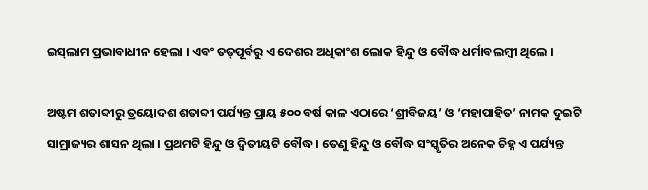ଇସ୍‌ଲାମ ପ୍ରଭାବାଧୀନ ହେଲା । ଏବଂ ତତ୍‌ପୂର୍ବରୁ ଏ ଦେଶର ଅଧିକାଂଶ ଲୋକ ହିନ୍ଦୁ ଓ ବୌଦ୍ଧ ଧର୍ମାବଲମ୍ବୀ ଥିଲେ ।

ଅଷ୍ଟମ ଶତାବ୍ଦୀରୁ ତ୍ରୟୋଦଶ ଶତାବ୍ଦୀ ପର୍ଯ୍ୟନ୍ତ ପ୍ରାୟ ୫୦୦ ବର୍ଷ କାଳ ଏଠାରେ ‘ଶ୍ରୀବିଜୟ’ ଓ ‘ମହାପାହିତ’ ନାମକ ଦୁଇଟି ସାମ୍ରାଜ୍ୟର ଶାସନ ଥିଲା । ପ୍ରଥମଟି ହିନ୍ଦୁ ଓ ଦ୍ୱିତୀୟଟି ବୌଦ୍ଧ । ତେଣୁ ହିନ୍ଦୁ ଓ ବୌଦ୍ଧ ସଂସ୍କୃତିର ଅନେକ ଚିହ୍ନ ଏ ପର୍ଯ୍ୟନ୍ତ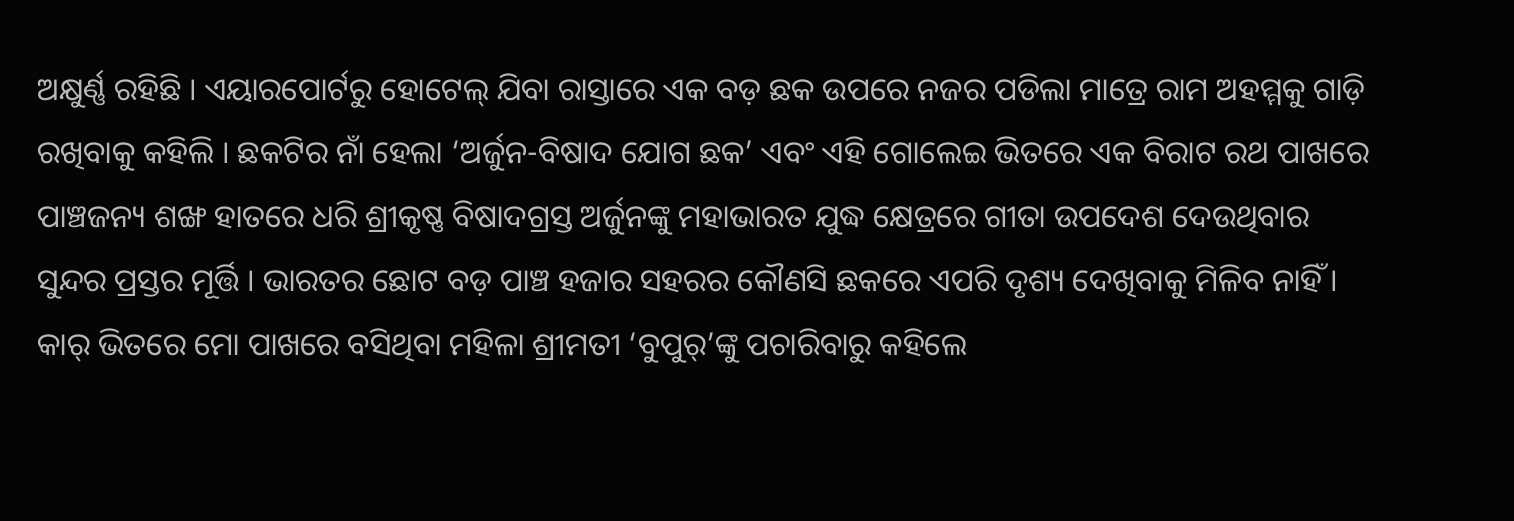ଅକ୍ଷୁର୍ଣ୍ଣ ରହିଛି । ଏୟାରପୋର୍ଟରୁ ହୋଟେଲ୍ ଯିବା ରାସ୍ତାରେ ଏକ ବଡ଼ ଛକ ଉପରେ ନଜର ପଡିଲା ମାତ୍ରେ ରାମ ଅହମ୍ମକୁ ଗାଡ଼ି ରଖିବାକୁ କହିଲି । ଛକଟିର ନାଁ ହେଲା ‘ଅର୍ଜୁନ-ବିଷାଦ ଯୋଗ ଛକ’ ଏବଂ ଏହି ଗୋଲେଇ ଭିତରେ ଏକ ବିରାଟ ରଥ ପାଖରେ ପାଞ୍ଚଜନ୍ୟ ଶଙ୍ଖ ହାତରେ ଧରି ଶ୍ରୀକୃଷ୍ଣ ବିଷାଦଗ୍ରସ୍ତ ଅର୍ଜୁନଙ୍କୁ ମହାଭାରତ ଯୁଦ୍ଧ କ୍ଷେତ୍ରରେ ଗୀତା ଉପଦେଶ ଦେଉଥିବାର ସୁନ୍ଦର ପ୍ରସ୍ତର ମୂର୍ତ୍ତି । ଭାରତର ଛୋଟ ବଡ଼ ପାଞ୍ଚ ହଜାର ସହରର କୌଣସି ଛକରେ ଏପରି ଦୃଶ୍ୟ ଦେଖିବାକୁ ମିଳିବ ନାହିଁ । କାର୍ ଭିତରେ ମୋ ପାଖରେ ବସିଥିବା ମହିଳା ଶ୍ରୀମତୀ ‘ବୁପୁର୍’ଙ୍କୁ ପଚାରିବାରୁ କହିଲେ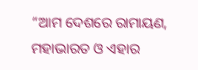“ଆମ ଦେଶରେ ରାମାୟଣ, ମହାଭାରତ ଓ ଏହାର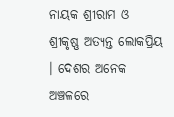ନାୟକ ଶ୍ରୀରାମ ଓ ଶ୍ରୀକୃଷ୍ଣ ଅତ୍ୟନ୍ତ ଲୋକପ୍ରିୟ । ଦେଶର ଅନେକ ଅଞ୍ଚଳରେ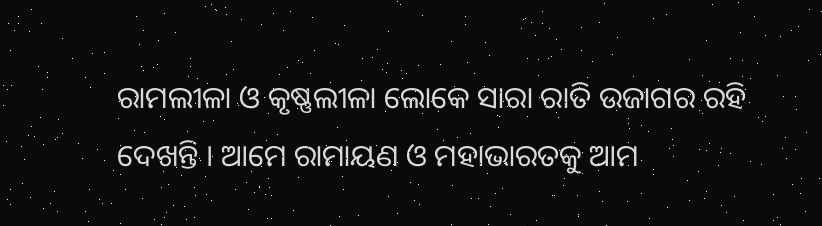ରାମଲୀଳା ଓ କୃଷ୍ଣଲୀଳା ଲୋକେ ସାରା ରାତି ଉଜାଗର ରହି ଦେଖନ୍ତି । ଆମେ ରାମାୟଣ ଓ ମହାଭାରତକୁ ଆମ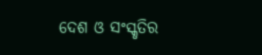ଦେଶ ଓ ସଂସ୍କୃତିର